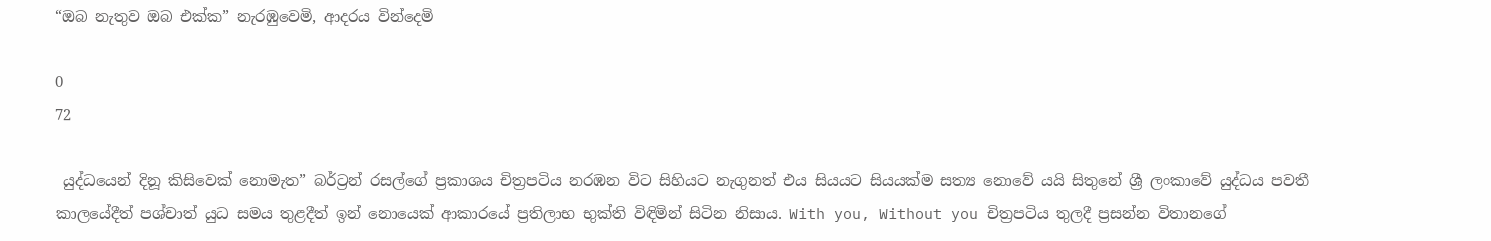“ඔබ නැතුව ඔබ එක්ක” නැරඹුවෙමි, ආදරය වින්දෙමි

0
72

 යුද්ධයෙන් දිනූ කිසිවෙක් නොමැත” බර්ට්‍රන් රසල්ගේ ප්‍රකාශය චිත්‍රපටිය නරඹන විට සිහියට නැගුනත් එය සියයට සියයක්ම සත්‍ය නොවේ යයි සිතුනේ ශ්‍රී ලංකාවේ යුද්ධය පවතී කාලයේදීත් පශ්චාත් යුධ සමය තුළදීත් ඉන් නොයෙක් ආකාරයේ ප්‍රතිලාභ භුක්ති විඳිමින් සිටින නිසාය. With you, Without you චිත්‍රපටිය තුලදී ප්‍රසන්න විතානගේ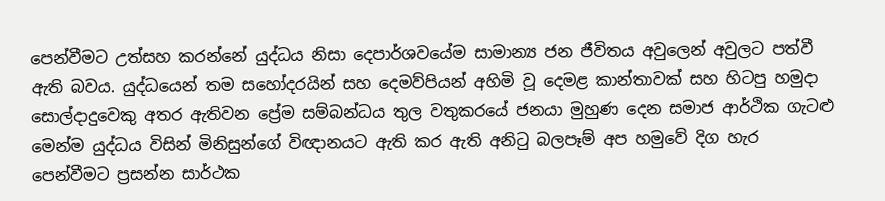පෙන්වීමට උත්සහ කරන්නේ යුද්ධය නිසා දෙපාර්ශවයේම සාමාන්‍ය ජන ජීවිතය අවුලෙන් අවුලට පත්වී ඇති බවය. යුද්ධයෙන් තම සහෝදරයින් සහ දෙමව්පියන් අහිමි වූ දෙමළ කාන්තාවක් සහ හිටපු හමුදා සොල්දාදුවෙකු අතර ඇතිවන ප්‍රේම සම්බන්ධය තුල වතුකරයේ ජනයා මුහුණ දෙන සමාජ ආර්ථික ගැටළු මෙන්ම යුද්ධය විසින් මිනිසුන්ගේ විඥානයට ඇති කර ඇති අනිටු බලපෑම් අප හමුවේ දිග හැර පෙන්වීමට ප්‍රසන්න සාර්ථක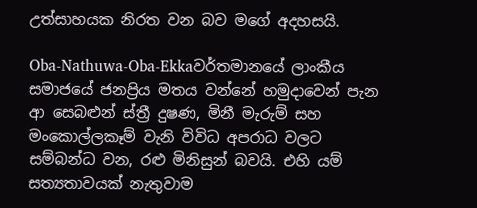උත්සාහයක නිරත වන බව මගේ අදහසයි.

Oba-Nathuwa-Oba-Ekkaවර්තමානයේ ලාංකීය සමාජයේ ජනප්‍රිය මතය වන්නේ හමුදාවෙන් පැන ආ සෙබළුන් ස්ත්‍රී දුෂණ, මිනී මැරුම් සහ මංකොල්ලකෑම් වැනි විවිධ අපරාධ වලට සම්බන්ධ වන, රළු මිනිසුන් බවයි. එහි යම් සත්‍යතාවයක් නැතුවාම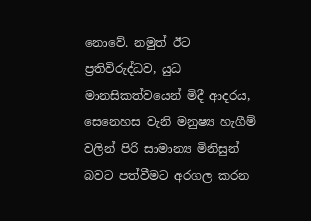නොවේ. නමුත් ඊට ප්‍රතිවිරුද්ධව, යුධ මානසිකත්වයෙන් මිදී ආදරය, සෙනෙහස වැනි මනුෂ්‍ය හැගීම් වලින් පිරි සාමාන්‍ය මිනිසුන් බවට පත්වීමට අරගල කරන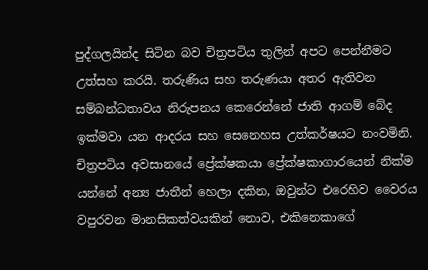පුද්ගලයින්ද සිටින බව චිත්‍රපටිය තුලින් අපට පෙන්නීමට උත්සහ කරයි. තරුණිය සහ තරුණයා අතර ඇතිවන සම්බන්ධතාවය නිරුපනය කෙරෙන්නේ ජාති ආගම් බේද ඉක්මවා යන ආදරය සහ සෙනෙහස උත්කර්ෂයට නංවමිනි. චිත්‍රපටිය අවසානයේ ප්‍රේක්ෂකයා ප්‍රේක්ෂකාගාරයෙන් නික්ම යන්නේ අන්‍ය ජාතීන් හෙලා දකින, ඔවුන්ට එරෙහිව වෛරය වපුරවන මානසිකත්වයකින් නොව, එකිනෙකාගේ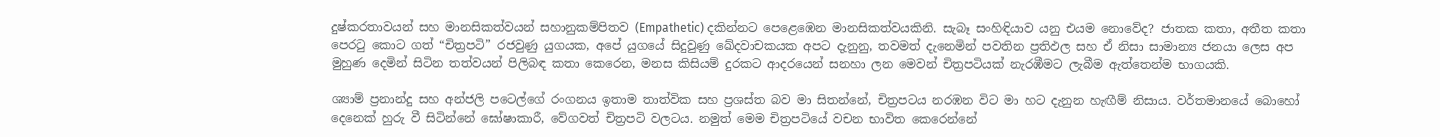දුෂ්කරතාවයන් සහ මානසිකත්වයන් සහානුකම්පිතව (Empathetic) දකින්නට පෙළෙඹෙන මානසිකත්වයකිනි. සැබෑ සංහිඳියාව යනු එයම නොවේද? ජාතක කතා, අතීත කතා පෙරටු කොට ගත් “චිත්‍රපටි” රජවුණු යුගයක, අපේ යුගයේ සිදුවුණු ඛේදවාචකයක අපට දැනුනු, තවමත් දැනෙමින් පවතින ප්‍රතිඵල සහ ඒ නිසා සාමාන්‍ය ජනයා ලෙස අප මුහුණ දෙමින් සිටින තත්වයන් පිලිබඳ කතා කෙරෙන, මනස කිසියම් දුරකට ආදරයෙන් සනහා ලන මෙවන් චිත්‍රපටියක් නැරඹීමට ලැබීම ඇත්තෙන්ම භාගයකි.

ශ්‍යාම් ප්‍රනාන්දු සහ අන්ජලි පටෙල්ගේ රංගනය ඉතාම තාත්වික සහ ප්‍රශස්ත බව මා සිතන්නේ, චිත්‍රපටය නරඹන විට මා හට දැනුන හැඟීම් නිසාය. වර්තමානයේ බොහෝ දෙනෙක් හුරු වී සිටින්නේ ඝෝෂාකාරී, වේගවත් චිත්‍රපටි වලටය. නමුත් මෙම චිත්‍රපටියේ වචන භාවිත කෙරෙන්නේ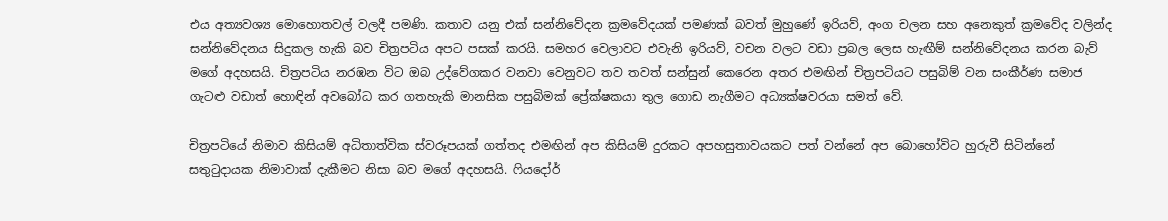එය අත්‍යවශ්‍ය මොහොතවල් වලදී පමණි. කතාව යනු එක් සන්නිවේදන ක්‍රමවේදයක් පමණක් බවත් මුහුණේ ඉරියව්, අංග චලන සහ අනෙකුත් ක්‍රමවේද වලින්ද සන්නිවේදනය සිදුකල හැකි බව චිත්‍රපටිය අපට පසක් කරයි. සමහර වෙලාවට එවැනි ඉරියව්, වචන වලට වඩා ප්‍රබල ලෙස හැඟීම් සන්නිවේදනය කරන බැව් මගේ අදහසයි. චිත්‍රපටිය නරඹන විට ඔබ උද්වේගකර වනවා වෙනුවට තව තවත් සන්සුන් කෙරෙන අතර එමඟින් චිත්‍රපටියට පසුබිම් වන සංකීර්ණ සමාජ ගැටළු වඩාත් හොඳින් අවබෝධ කර ගතහැකි මානසික පසුබිමක් ප්‍රේක්ෂකයා තුල ගොඩ නැගීමට අධ්‍යක්ෂවරයා සමත් වේ.

චිත්‍රපටියේ නිමාව කිසියම් අධිතාත්වික ස්වරූපයක් ගත්තද එමඟින් අප කිසියම් දුරකට අපහසුතාවයකට පත් වන්නේ අප බොහෝවිට හුරුවී සිටින්නේ සතුටුදායක නිමාවාක්‌ දැකීමට නිසා බව මගේ අදහසයි. ෆියදෝර්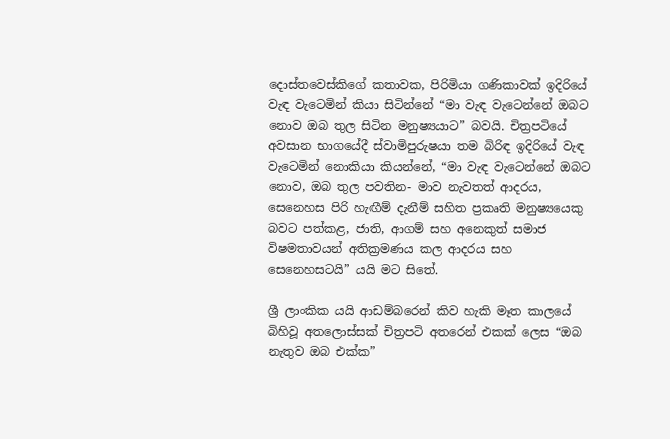දොස්තවෙස්කිගේ කතාවක, පිරිමියා ගණිකාවක් ඉදිරියේ වැඳ වැටෙමින් කියා සිටින්නේ “මා වැඳ වැටෙන්නේ ඔබට නොව ඔබ තුල සිටින මනුෂ්‍යයාට” බවයි. චිත්‍රපටියේ අවසාන භාගයේදී ස්වාමිපුරුෂයා තම බිරිඳ ඉදිරියේ වැඳ වැටෙමින් නොකියා කියන්නේ, “මා වැඳ වැටෙන්නේ ඔබට නොව, ඔබ තුල පවතින- මාව නැවතත් ආදරය, සෙනෙහස පිරි හැඟීම් දැනීම් සහිත ප්‍රකෘති මනුෂ්‍යයෙකු බවට පත්කළ, ජාති, ආගම් සහ අනෙකුත් සමාජ විෂමතාවයන් අතික්‍රමණය කල ආදරය සහ සෙනෙහසටයි” යයි මට සිතේ.

ශ්‍රී ලාංකික යයි ආඩම්බරෙන් කිව හැකි මෑත කාලයේ බිහිවූ අතලොස්සක් චිත්‍රපටි අතරෙන් එකක් ලෙස “ඔබ නැතුව ඔබ එක්ක”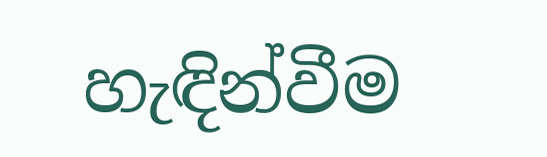හැඳින්වීම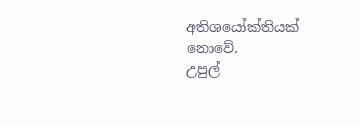අතිශයෝක්තියක් නොවේ.
උපුල්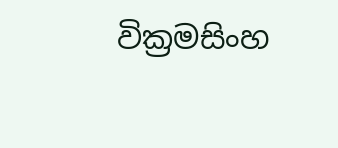වික්‍රමසිංහ